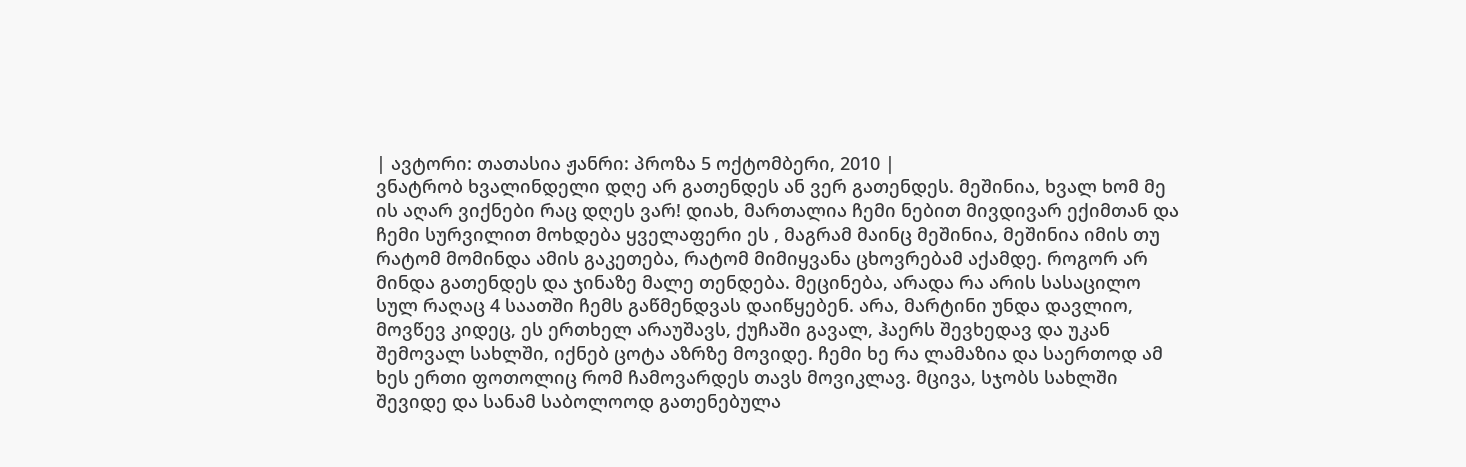| ავტორი: თათასია ჟანრი: პროზა 5 ოქტომბერი, 2010 |
ვნატრობ ხვალინდელი დღე არ გათენდეს ან ვერ გათენდეს. მეშინია, ხვალ ხომ მე ის აღარ ვიქნები რაც დღეს ვარ! დიახ, მართალია ჩემი ნებით მივდივარ ექიმთან და ჩემი სურვილით მოხდება ყველაფერი ეს , მაგრამ მაინც მეშინია, მეშინია იმის თუ რატომ მომინდა ამის გაკეთება, რატომ მიმიყვანა ცხოვრებამ აქამდე. როგორ არ მინდა გათენდეს და ჯინაზე მალე თენდება. მეცინება, არადა რა არის სასაცილო სულ რაღაც 4 საათში ჩემს გაწმენდვას დაიწყებენ. არა, მარტინი უნდა დავლიო, მოვწევ კიდეც, ეს ერთხელ არაუშავს, ქუჩაში გავალ, ჰაერს შევხედავ და უკან შემოვალ სახლში, იქნებ ცოტა აზრზე მოვიდე. ჩემი ხე რა ლამაზია და საერთოდ ამ ხეს ერთი ფოთოლიც რომ ჩამოვარდეს თავს მოვიკლავ. მცივა, სჯობს სახლში შევიდე და სანამ საბოლოოდ გათენებულა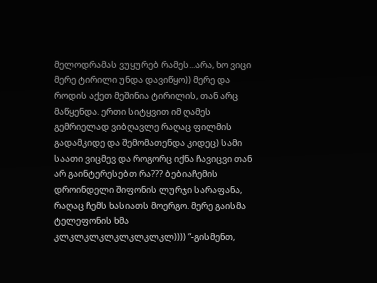მელოდრამას ვუყურებ რამეს...არა, ხო ვიცი მერე ტირილი უნდა დავიწყო)) მერე და როდის აქეთ მეშინია ტირილის, თან არც მაწყენდა. ერთი სიტყვით იმ ღამეს გემრიელად ვიბღავლე რაღაც ფილმის გადამკიდე და შემომათენდა კიდეც) სამი საათი ვიცმევ და როგორც იქნა ჩავიცვი თან არ გაინტერესებთ რა??? ბებიაჩემის დროინდელი შიფონის ლურჯი სარაფანა, რაღაც ჩემს ხასიათს მოერგო. მერე გაისმა ტელეფონის ხმა კლკლკლკლკლკლკლკლ)))) “-გისმენთ,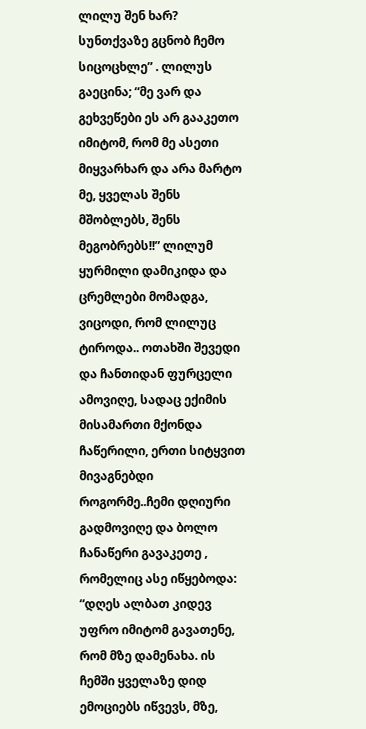ლილუ შენ ხარ? სუნთქვაზე გცნობ ჩემო სიცოცხლე” . ლილუს გაეცინა; “მე ვარ და გეხვეწები ეს არ გააკეთო იმიტომ, რომ მე ასეთი მიყვარხარ და არა მარტო მე, ყველას შენს მშობლებს, შენს მეგობრებს!!” ლილუმ ყურმილი დამიკიდა და ცრემლები მომადგა, ვიცოდი, რომ ლილუც ტიროდა.. ოთახში შევედი და ჩანთიდან ფურცელი ამოვიღე, სადაც ექიმის მისამართი მქონდა ჩაწერილი, ერთი სიტყვით მივაგნებდი როგორმე..ჩემი დღიური გადმოვიღე და ბოლო ჩანაწერი გავაკეთე , რომელიც ასე იწყებოდა: “დღეს ალბათ კიდევ უფრო იმიტომ გავათენე, რომ მზე დამენახა. ის ჩემში ყველაზე დიდ ემოციებს იწვევს, მზე,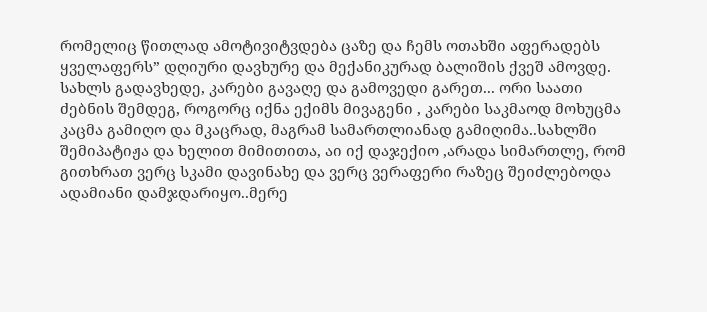რომელიც წითლად ამოტივიტვდება ცაზე და ჩემს ოთახში აფერადებს ყველაფერს” დღიური დავხურე და მექანიკურად ბალიშის ქვეშ ამოვდე. სახლს გადავხედე, კარები გავაღე და გამოვედი გარეთ... ორი საათი ძებნის შემდეგ, როგორც იქნა ექიმს მივაგენი , კარები საკმაოდ მოხუცმა კაცმა გამიღო და მკაცრად, მაგრამ სამართლიანად გამიღიმა..სახლში შემიპატიჟა და ხელით მიმითითა, აი იქ დაჯექიო ,არადა სიმართლე, რომ გითხრათ ვერც სკამი დავინახე და ვერც ვერაფერი რაზეც შეიძლებოდა ადამიანი დამჯდარიყო..მერე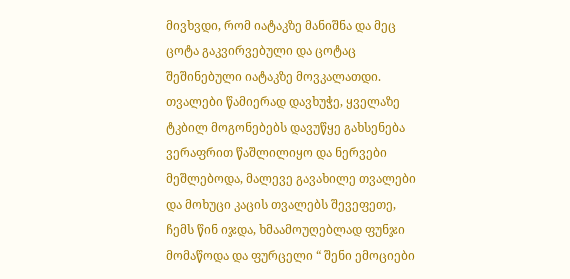მივხვდი, რომ იატაკზე მანიშნა და მეც ცოტა გაკვირვებული და ცოტაც შეშინებული იატაკზე მოვკალათდი. თვალები წამიერად დავხუჭე, ყველაზე ტკბილ მოგონებებს დავუწყე გახსენება ვერაფრით წაშლილიყო და ნერვები მეშლებოდა, მალევე გავახილე თვალები და მოხუცი კაცის თვალებს შევეფეთე, ჩემს წინ იჯდა, ხმაამოუღებლად ფუნჯი მომაწოდა და ფურცელი “ შენი ემოციები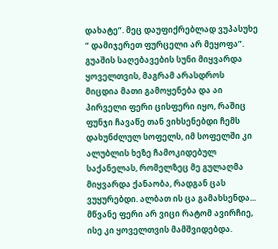დახატე”. მეც დაუფიქრებლად ვუპასუხე “ დამიჯერეთ ფურცელი არ მეყოფა”. გუაშის საღებავების სუნი მიყვარდა ყოველთვის, მაგრამ არასდროს მიცდია მათი გამოყენება და აი პირველი ფერი ცისფერი იყო, რაშიც ფუნჯი ჩავაწე თან ვიხსენებდი ჩემს დახუნძლულ სოფელს, იმ სოფელში კი ალუბლის ხეზე ჩამოკიდებულ საქანელას, რომელზეც მე გულაღმა მიყვარდა ქანაობა, რადგან ცას ვუყურებდი. ალბათ ის ცა გამახსენდა... მწვანე ფერი არ ვიცი რატომ ავირჩიე, ისე კი ყოველთვის მამშვიდებდა.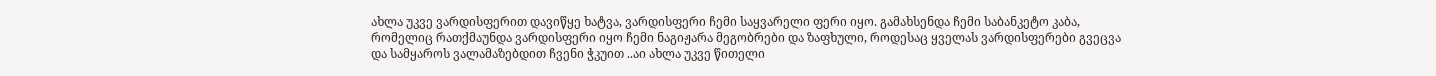ახლა უკვე ვარდისფერით დავიწყე ხატვა, ვარდისფერი ჩემი საყვარელი ფერი იყო. გამახსენდა ჩემი საბანკეტო კაბა, რომელიც რათქმაუნდა ვარდისფერი იყო ჩემი ნაგიჟარა მეგობრები და ზაფხული, როდესაც ყველას ვარდისფერები გვეცვა და სამყაროს ვალამაზებდით ჩვენი ჭკუით ..აი ახლა უკვე წითელი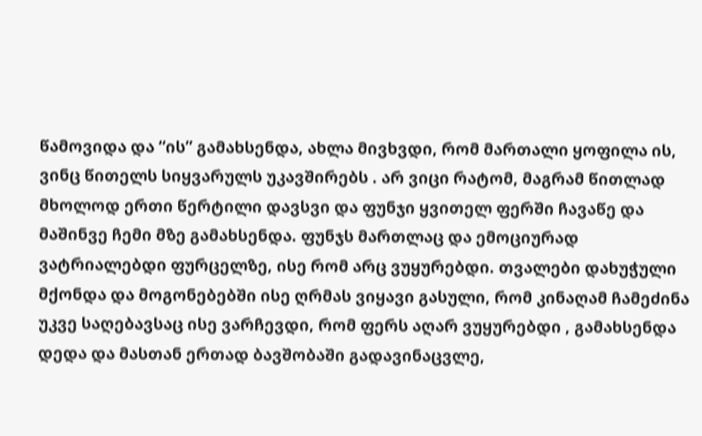წამოვიდა და “ის” გამახსენდა, ახლა მივხვდი, რომ მართალი ყოფილა ის, ვინც წითელს სიყვარულს უკავშირებს . არ ვიცი რატომ, მაგრამ წითლად მხოლოდ ერთი წერტილი დავსვი და ფუნჯი ყვითელ ფერში ჩავაწე და მაშინვე ჩემი მზე გამახსენდა. ფუნჯს მართლაც და ემოციურად ვატრიალებდი ფურცელზე, ისე რომ არც ვუყურებდი. თვალები დახუჭული მქონდა და მოგონებებში ისე ღრმას ვიყავი გასული, რომ კინაღამ ჩამეძინა უკვე საღებავსაც ისე ვარჩევდი, რომ ფერს აღარ ვუყურებდი , გამახსენდა დედა და მასთან ერთად ბავშობაში გადავინაცვლე,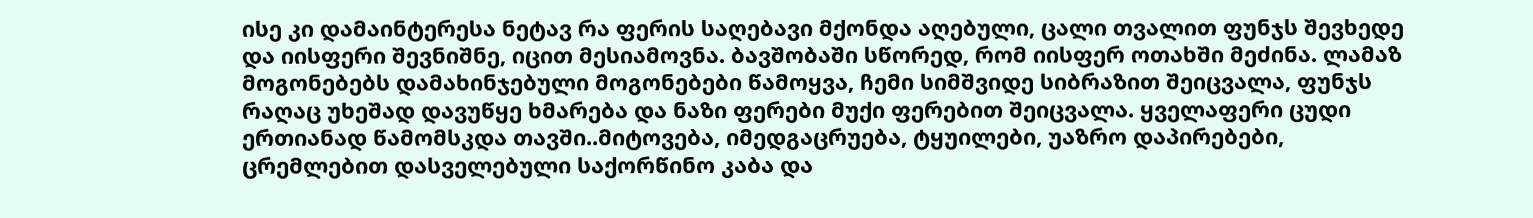ისე კი დამაინტერესა ნეტავ რა ფერის საღებავი მქონდა აღებული, ცალი თვალით ფუნჯს შევხედე და იისფერი შევნიშნე, იცით მესიამოვნა. ბავშობაში სწორედ, რომ იისფერ ოთახში მეძინა. ლამაზ მოგონებებს დამახინჯებული მოგონებები წამოყვა, ჩემი სიმშვიდე სიბრაზით შეიცვალა, ფუნჯს რაღაც უხეშად დავუწყე ხმარება და ნაზი ფერები მუქი ფერებით შეიცვალა. ყველაფერი ცუდი ერთიანად წამომსკდა თავში..მიტოვება, იმედგაცრუება, ტყუილები, უაზრო დაპირებები, ცრემლებით დასველებული საქორწინო კაბა და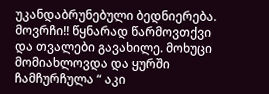უკანდაბრუნებული ბედნიერება. მოვრჩი!! წყნარად წარმოვთქვი და თვალები გავახილე. მოხუცი მომიახლოვდა და ყურში ჩამჩურჩულა “ აკი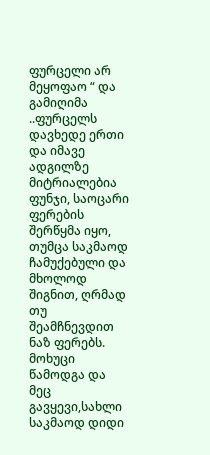ფურცელი არ მეყოფაო “ და გამიღიმა ..ფურცელს დავხედე ერთი და იმავე ადგილზე მიტრიალებია ფუნჯი, საოცარი ფერების შერწყმა იყო, თუმცა საკმაოდ ჩამუქებული და მხოლოდ შიგნით, ღრმად თუ შეამჩნევდით ნაზ ფერებს. მოხუცი წამოდგა და მეც გავყევი,სახლი საკმაოდ დიდი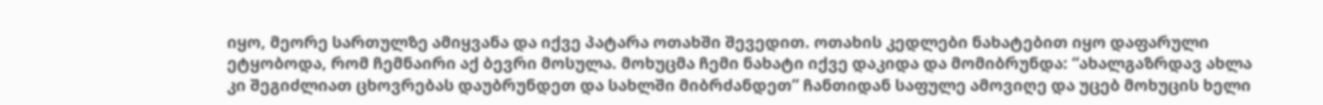იყო, მეორე სართულზე ამიყვანა და იქვე პატარა ოთახში შევედით. ოთახის კედლები ნახატებით იყო დაფარული ეტყობოდა, რომ ჩემნაირი აქ ბევრი მოსულა. მოხუცმა ჩემი ნახატი იქვე დაკიდა და მომიბრუნდა: “ახალგაზრდავ ახლა კი შეგიძლიათ ცხოვრებას დაუბრუნდეთ და სახლში მიბრძანდეთ” ჩანთიდან საფულე ამოვიღე და უცებ მოხუცის ხელი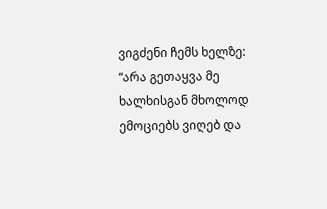ვიგძენი ჩემს ხელზე: “არა გეთაყვა მე ხალხისგან მხოლოდ ემოციებს ვიღებ და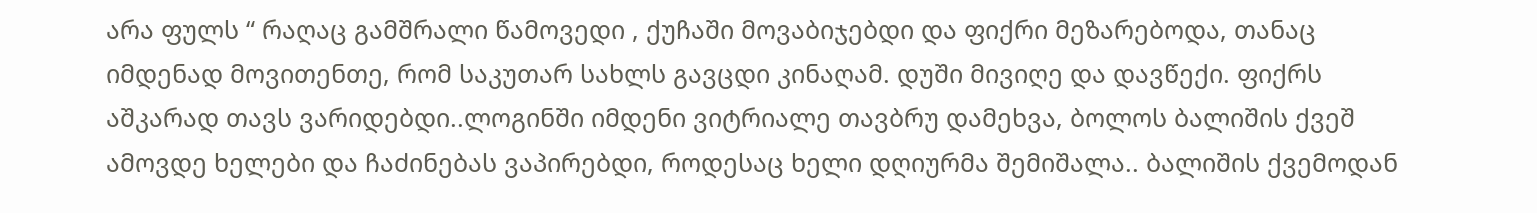არა ფულს “ რაღაც გამშრალი წამოვედი , ქუჩაში მოვაბიჯებდი და ფიქრი მეზარებოდა, თანაც იმდენად მოვითენთე, რომ საკუთარ სახლს გავცდი კინაღამ. დუში მივიღე და დავწექი. ფიქრს აშკარად თავს ვარიდებდი..ლოგინში იმდენი ვიტრიალე თავბრუ დამეხვა, ბოლოს ბალიშის ქვეშ ამოვდე ხელები და ჩაძინებას ვაპირებდი, როდესაც ხელი დღიურმა შემიშალა.. ბალიშის ქვემოდან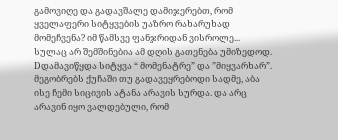გამოვიღე და გადავშალე დამიჯერებთ, რომ ყველაფერი სიტყვების უაზრო რახარუხად მომეჩვენა? იმ წამსვე ფანჯრიდან ვისროლე... სულაც არ შემშინებია ამ დღის გათენება უმიზედოდ. Dდამავიწყდა სიტყვა “ მომენატრე” და ”მიყვარხარ”. მეგობრებს ქუჩაში თუ გადავეყრებოდი სადმე, აბა ისე ჩემი სიცივის ატანა არავის სურდა. და არც არავინ იყო ვალდებული, რომ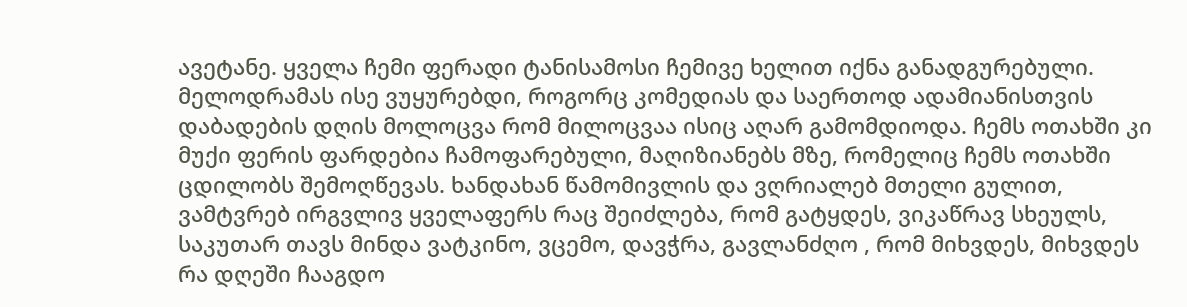ავეტანე. ყველა ჩემი ფერადი ტანისამოსი ჩემივე ხელით იქნა განადგურებული. მელოდრამას ისე ვუყურებდი, როგორც კომედიას და საერთოდ ადამიანისთვის დაბადების დღის მოლოცვა რომ მილოცვაა ისიც აღარ გამომდიოდა. ჩემს ოთახში კი მუქი ფერის ფარდებია ჩამოფარებული, მაღიზიანებს მზე, რომელიც ჩემს ოთახში ცდილობს შემოღწევას. ხანდახან წამომივლის და ვღრიალებ მთელი გულით, ვამტვრებ ირგვლივ ყველაფერს რაც შეიძლება, რომ გატყდეს, ვიკაწრავ სხეულს, საკუთარ თავს მინდა ვატკინო, ვცემო, დავჭრა, გავლანძღო , რომ მიხვდეს, მიხვდეს რა დღეში ჩააგდო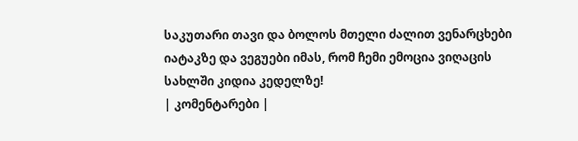საკუთარი თავი და ბოლოს მთელი ძალით ვენარცხები იატაკზე და ვეგუები იმას, რომ ჩემი ემოცია ვიღაცის სახლში კიდია კედელზე!
| კომენტარები |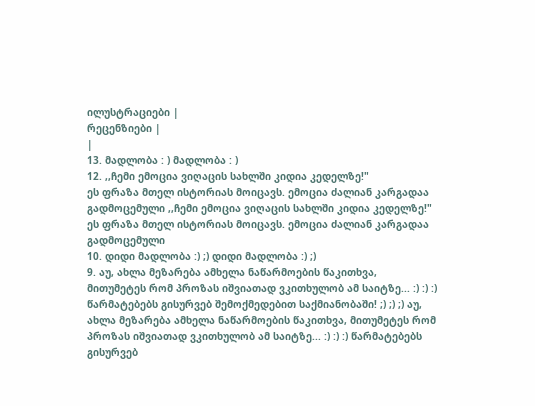ილუსტრაციები |
რეცენზიები |
|
13. მადლობა : ) მადლობა : )
12. ,,ჩემი ემოცია ვიღაცის სახლში კიდია კედელზე!"
ეს ფრაზა მთელ ისტორიას მოიცავს. ემოცია ძალიან კარგადაა გადმოცემული ,,ჩემი ემოცია ვიღაცის სახლში კიდია კედელზე!"
ეს ფრაზა მთელ ისტორიას მოიცავს. ემოცია ძალიან კარგადაა გადმოცემული
10. დიდი მადლობა :) ;) დიდი მადლობა :) ;)
9. აუ, ახლა მეზარება ამხელა ნაწარმოების წაკითხვა, მითუმეტეს რომ პროზას იშვიათად ვკითხულობ ამ საიტზე... :) :) :) წარმატებებს გისურვებ შემოქმედებით საქმიანობაში! ;) ;) ;) აუ, ახლა მეზარება ამხელა ნაწარმოების წაკითხვა, მითუმეტეს რომ პროზას იშვიათად ვკითხულობ ამ საიტზე... :) :) :) წარმატებებს გისურვებ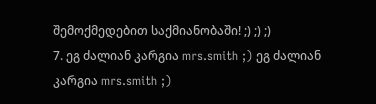შემოქმედებით საქმიანობაში! ;) ;) ;)
7. ეგ ძალიან კარგია mrs.smith ;) ეგ ძალიან კარგია mrs.smith ;)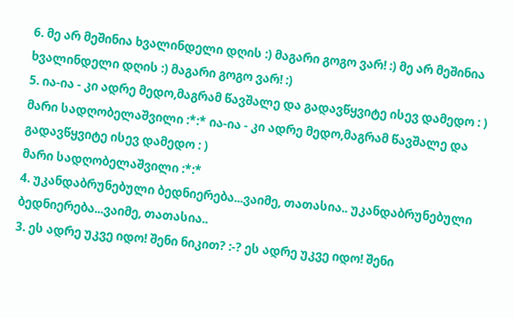6. მე არ მეშინია ხვალინდელი დღის :) მაგარი გოგო ვარ! :) მე არ მეშინია ხვალინდელი დღის :) მაგარი გოგო ვარ! :)
5. ია-ია - კი ადრე მედო,მაგრამ წავშალე და გადავწყვიტე ისევ დამედო : )
მარი სადღობელაშვილი :*:* ია-ია - კი ადრე მედო,მაგრამ წავშალე და გადავწყვიტე ისევ დამედო : )
მარი სადღობელაშვილი :*:*
4. უკანდაბრუნებული ბედნიერება...ვაიმე, თათასია.. უკანდაბრუნებული ბედნიერება...ვაიმე, თათასია..
3. ეს ადრე უკვე იდო! შენი ნიკით? :-? ეს ადრე უკვე იდო! შენი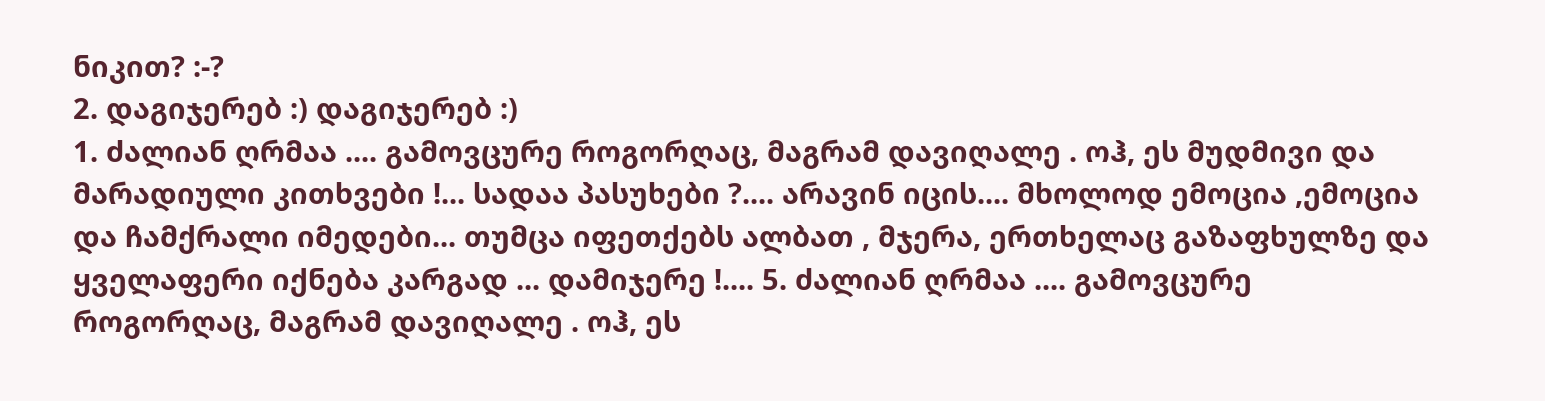ნიკით? :-?
2. დაგიჯერებ :) დაგიჯერებ :)
1. ძალიან ღრმაა .... გამოვცურე როგორღაც, მაგრამ დავიღალე . ოჰ, ეს მუდმივი და მარადიული კითხვები !... სადაა პასუხები ?.... არავინ იცის.... მხოლოდ ემოცია ,ემოცია და ჩამქრალი იმედები... თუმცა იფეთქებს ალბათ , მჯერა, ერთხელაც გაზაფხულზე და ყველაფერი იქნება კარგად ... დამიჯერე !.... 5. ძალიან ღრმაა .... გამოვცურე როგორღაც, მაგრამ დავიღალე . ოჰ, ეს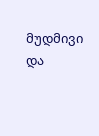მუდმივი და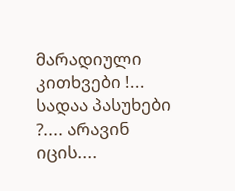მარადიული კითხვები !... სადაა პასუხები ?.... არავინ იცის....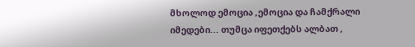მხოლოდ ემოცია ,ემოცია და ჩამქრალი იმედები... თუმცა იფეთქებს ალბათ ,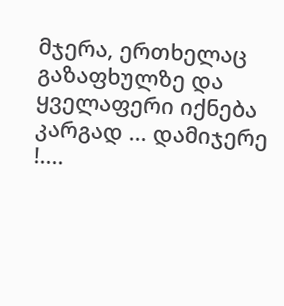მჯერა, ერთხელაც გაზაფხულზე და ყველაფერი იქნება კარგად ... დამიჯერე !....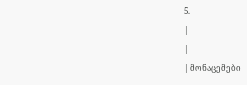5.
|
|
| მონაცემები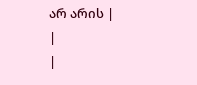არ არის |
|
|